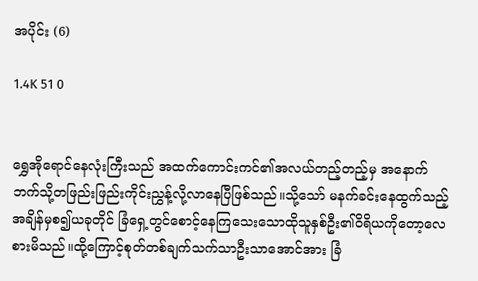အပိုင်း (6)

1.4K 51 0


ရွှေအိုရောင်နေလုံးကြီးသည် အထက်ကောင်းကင်၏အလယ်တည့်တည့်မှ အနောက်ဘက်သို့တဖြည်းဖြည်းကိုင်းညွှန့်လို့လာနေပြီဖြစ်သည်။သို့သော် မနက်ခင်းနေထွက်သည့်အချိန်မှစ၍ယခုတိုင် ခြံရှေ့တွင်စောင့်နေကြသေးသောထိုသူနှစ်ဦး၏၀ိရိယကိုတော့လေစားမိသည်။ထို့ကြောင့်စုတ်တစ်ချက်သက်သာဦးသာအောင်အား ခြံ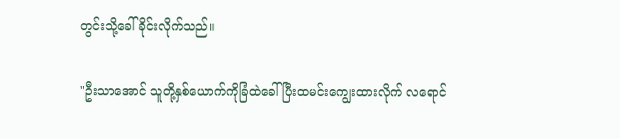တွင်းသို့ခေါ်ခိုင်းလိုက်သည်။

"ဦးသာအောင် သူတို့နှစ်ယောက်ကိုခြံထဲခေါ်ပြီးထမင်းကျွေးထားလိုက် လရောင်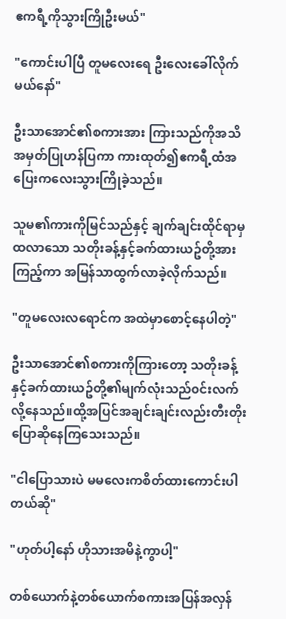ဧကရီ့ကိုသွားကြိုဦးမယ်"

"ကောင်းပါပြီ တူမလေးရေ ဦးလေးခေါ်လိုက်မယ်နော်"

ဦးသာအောင်၏စကားအား ကြားသည်ကိုအသိအမှတ်ပြုဟန်ပြကာ ကားထုတ်၍ဧကရီ့ထံအပြေးကလေးသွားကြိုခဲ့သည်။

သူမ၏ကားကိုမြင်သည်နှင့် ချက်ချင်းထိုင်ရာမှထလာသော သတိုးခန့်နှင့်ခက်ထားယဥ်တို့အား
ကြည့်ကာ အမြန်သာထွက်လာခဲ့လိုက်သည်။

"တူမလေးလရောင်က အထဲမှာစောင့်နေပါတဲ့"

ဦးသာအောင်၏စကားကိုကြားတော့ သတိုးခန့်နှင့်ခက်ထားယဥ်တို့၏မျက်လုံးသည်၀င်းလက်လို့နေသည်။ထို့အပြင်အချင်းချင်းလည်းတီးတိုးပြောဆိုနေကြသေးသည်။

"ငါပြောသားပဲ မမလေးကစိတ်ထားကောင်းပါတယ်ဆို"

"ဟုတ်ပါ့နော် ဟိုသားအမိနဲ့ကွာပါ့"

တစ်ယောက်နဲ့တစ်ယောက်စကားအပြန်အလှန်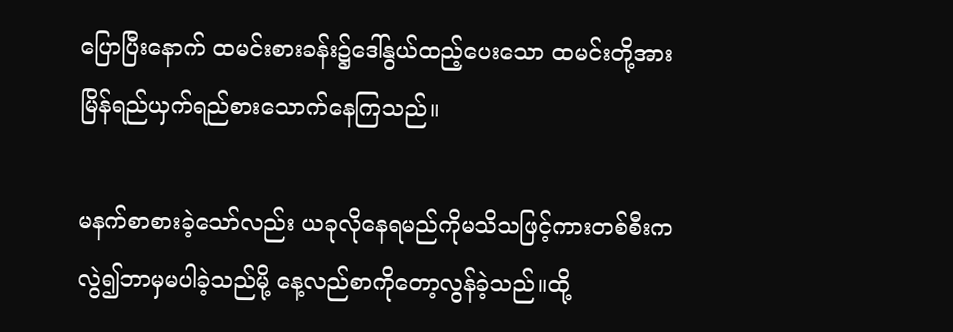ပြောပြီးနောက် ထမင်းစားခန်း၌ဒေါ်နွယ်ထည့်ပေးသော ထမင်းတို့အားမြိန်ရည်ယှက်ရည်စားသောက်နေကြသည်။

မနက်စာစားခဲ့သော်လည်း ယခုလိုနေရမည်ကိုမသိသဖြင့်ကားတစ်စီးကလွဲ၍ဘာမှမပါခဲ့သည်မို့ နေ့လည်စာကိုတော့လွန်ခဲ့သည်။ထို့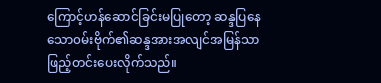ကြောင့်ဟန်ဆောင်ခြင်းမပြုတော့ ဆန္ဒပြနေသော၀မ်းဗိုက်၏ဆန္ဒအားအလျင်အမြန်သာဖြည့်တင်းပေးလိုက်သည်။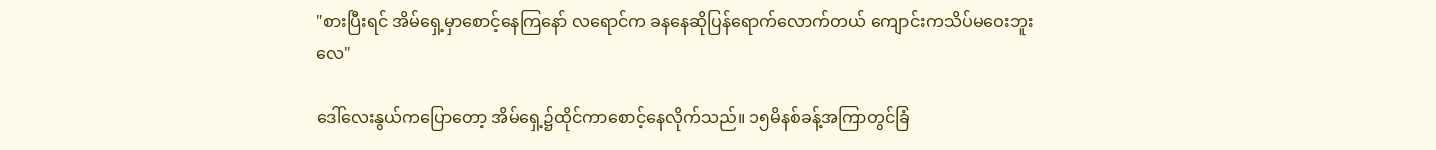"စားပြီးရင် အိမ်ရှေ့မှာစောင့်နေကြနော် လရောင်က ခနနေဆိုပြန်ရောက်လောက်တယ် ကျောင်းကသိပ်မဝေးဘူးလေ"

ဒေါ်လေးနွယ်ကပြောတော့ အိမ်ရှေ့၌ထိုင်ကာစောင့်နေလိုက်သည်။ ၁၅မိနစ်ခန့်အကြာတွင်ခြံ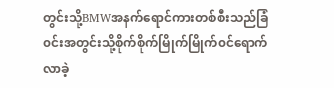တွင်းသို့BMWအနက်ရောင်ကားတစ်စီးသည်ခြံ၀င်းအတွင်းသို့စိုက်စိုက်မြိုက်မြိုက်၀င်ရောက်လာခဲ့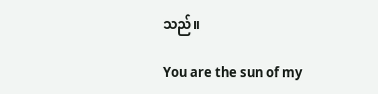သည်။

You are the sun of my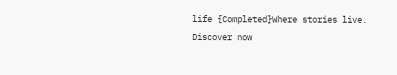life {Completed}Where stories live. Discover now